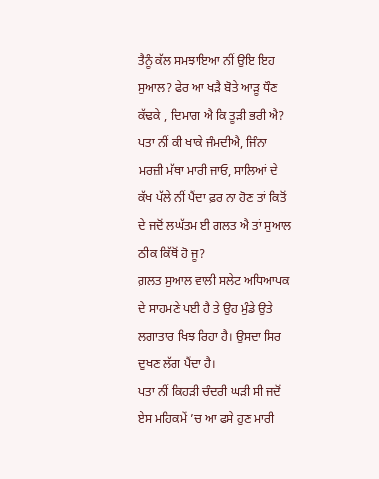ਤੈਨੂੰ ਕੱਲ ਸਮਝਾਇਆ ਨੀਂ ਉਇ ਇਹ ਸੁਆਲ? ਫੇਰ ਆ ਖੜੈ ਬੋਤੇ ਆੜੂ ਧੌਣ ਕੱਢਕੇ , ਦਿਮਾਗ ਐ ਕਿ ਤੂੜੀ ਭਰੀ ਐ? ਪਤਾ ਨੀਂ ਕੀ ਖਾਕੇ ਜੰਮਦੀਐ, ਜਿੰਨਾ ਮਰਜ਼ੀ ਮੱਥਾ ਮਾਰੀ ਜਾਓ, ਸਾਲਿਆਂ ਦੇ ਕੱਖ ਪੱਲੇ ਨੀਂ ਪੈਂਦਾ ਫ਼ਰ ਨਾ ਹੋਣ ਤਾਂ ਕਿਤੋਂ ਦੇ ਜਦੋਂ ਲਘੱਤਮ ਈ ਗਲਤ ਐ ਤਾਂ ਸੁਆਲ ਠੀਕ ਕਿੱਥੋਂ ਹੋ ਜੂ?
ਗ਼ਲਤ ਸੁਆਲ ਵਾਲੀ ਸਲੇਟ ਅਧਿਆਪਕ ਦੇ ਸਾਹਮਣੇ ਪਈ ਹੈ ਤੇ ਉਹ ਮੁੰਡੇ ਉਤੇ ਲਗਾਤਾਰ ਖਿਝ ਰਿਹਾ ਹੈ। ਉਸਦਾ ਸਿਰ ਦੁਖਣ ਲੱਗ ਪੈਂਦਾ ਹੈ।
ਪਤਾ ਨੀਂ ਕਿਹੜੀ ਚੰਦਰੀ ਘੜੀ ਸੀ ਜਦੋਂ ਏਸ ਮਹਿਕਮੇਂ ’ਚ ਆ ਫਸੇ ਹੁਣ ਮਾਰੀ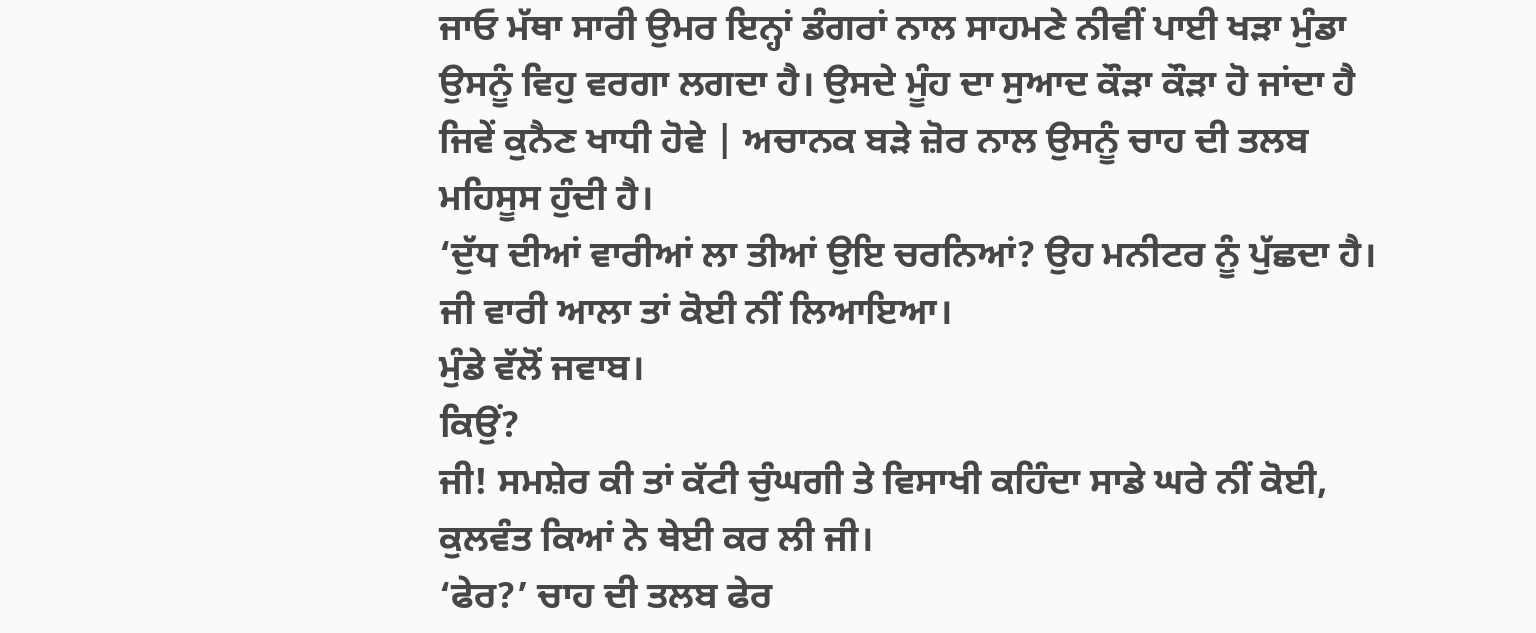ਜਾਓ ਮੱਥਾ ਸਾਰੀ ਉਮਰ ਇਨ੍ਹਾਂ ਡੰਗਰਾਂ ਨਾਲ ਸਾਹਮਣੇ ਨੀਵੀਂ ਪਾਈ ਖੜਾ ਮੁੰਡਾ ਉਸਨੂੰ ਵਿਹੁ ਵਰਗਾ ਲਗਦਾ ਹੈ। ਉਸਦੇ ਮੂੰਹ ਦਾ ਸੁਆਦ ਕੌੜਾ ਕੌੜਾ ਹੋ ਜਾਂਦਾ ਹੈ ਜਿਵੇਂ ਕੁਨੈਣ ਖਾਧੀ ਹੋਵੇ | ਅਚਾਨਕ ਬੜੇ ਜ਼ੋਰ ਨਾਲ ਉਸਨੂੰ ਚਾਹ ਦੀ ਤਲਬ ਮਹਿਸੂਸ ਹੁੰਦੀ ਹੈ।
‘ਦੁੱਧ ਦੀਆਂ ਵਾਰੀਆਂ ਲਾ ਤੀਆਂ ਉਇ ਚਰਨਿਆਂ? ਉਹ ਮਨੀਟਰ ਨੂੰ ਪੁੱਛਦਾ ਹੈ। ਜੀ ਵਾਰੀ ਆਲਾ ਤਾਂ ਕੋਈ ਨੀਂ ਲਿਆਇਆ।
ਮੁੰਡੇ ਵੱਲੋਂ ਜਵਾਬ।
ਕਿਉਂ?
ਜੀ! ਸਮਸ਼ੇਰ ਕੀ ਤਾਂ ਕੱਟੀ ਚੁੰਘਗੀ ਤੇ ਵਿਸਾਖੀ ਕਹਿੰਦਾ ਸਾਡੇ ਘਰੇ ਨੀਂ ਕੋਈ, ਕੁਲਵੰਤ ਕਿਆਂ ਨੇ ਥੇਈ ਕਰ ਲੀ ਜੀ।
‘ਫੇਰ?’ ਚਾਹ ਦੀ ਤਲਬ ਫੇਰ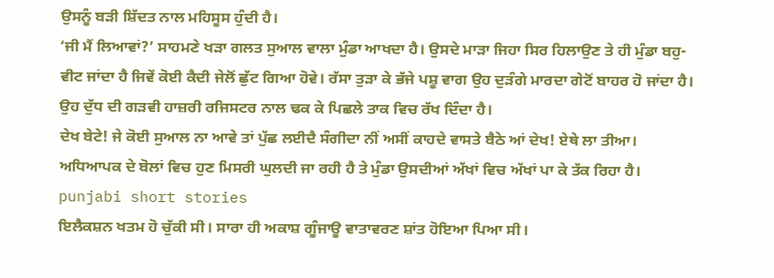ਉਸਨੂੰ ਬੜੀ ਸ਼ਿੱਦਤ ਨਾਲ ਮਹਿਸੂਸ ਹੁੰਦੀ ਹੈ।
‘ਜੀ ਮੈਂ ਲਿਆਵਾਂ?’ ਸਾਹਮਣੇ ਖੜਾ ਗਲਤ ਸੁਆਲ ਵਾਲਾ ਮੁੰਡਾ ਆਖਦਾ ਹੈ। ਉਸਦੇ ਮਾੜਾ ਜਿਹਾ ਸਿਰ ਹਿਲਾਉਣ ਤੇ ਹੀ ਮੁੰਡਾ ਬਹੁ-ਵੀਟ ਜਾਂਦਾ ਹੈ ਜਿਵੇਂ ਕੋਈ ਕੈਦੀ ਜੇਲੋਂ ਛੁੱਟ ਗਿਆ ਹੋਵੇ। ਰੱਸਾ ਤੁੜਾ ਕੇ ਭੱਜੇ ਪਸ਼ੂ ਵਾਗ ਉਹ ਦੁੜੰਗੇ ਮਾਰਦਾ ਗੇਟੋਂ ਬਾਹਰ ਹੋ ਜਾਂਦਾ ਹੈ।
ਉਹ ਦੁੱਧ ਦੀ ਗੜਵੀ ਹਾਜ਼ਰੀ ਰਜਿਸਟਰ ਨਾਲ ਢਕ ਕੇ ਪਿਛਲੇ ਤਾਕ ਵਿਚ ਰੱਖ ਦਿੰਦਾ ਹੈ।
ਦੇਖ ਬੇਟੇ! ਜੇ ਕੋਈ ਸੁਆਲ ਨਾ ਆਵੇ ਤਾਂ ਪੁੱਛ ਲਈਦੈ ਸੰਗੀਦਾ ਨੀਂ ਅਸੀਂ ਕਾਹਦੇ ਵਾਸਤੇ ਬੈਠੇ ਆਂ ਦੇਖ! ਏਥੇ ਲਾ ਤੀਆ।
ਅਧਿਆਪਕ ਦੇ ਬੋਲਾਂ ਵਿਚ ਹੁਣ ਮਿਸਰੀ ਘੁਲਦੀ ਜਾ ਰਹੀ ਹੈ ਤੇ ਮੁੰਡਾ ਉਸਦੀਆਂ ਅੱਖਾਂ ਵਿਚ ਅੱਖਾਂ ਪਾ ਕੇ ਤੱਕ ਰਿਹਾ ਹੈ।
punjabi short stories
ਇਲੈਕਸ਼ਨ ਖਤਮ ਹੋ ਚੁੱਕੀ ਸੀ। ਸਾਰਾ ਹੀ ਅਕਾਸ਼ ਗੂੰਜਾਊ ਵਾਤਾਵਰਣ ਸ਼ਾਂਤ ਹੋਇਆ ਪਿਆ ਸੀ।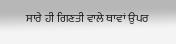ਸਾਰੇ ਹੀ ਗਿਣਤੀ ਵਾਲੇ ਥਾਵਾਂ ਉਪਰ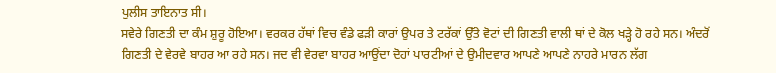ਪੁਲੀਸ ਤਾਇਨਾਤ ਸੀ।
ਸਵੇਰੇ ਗਿਣਤੀ ਦਾ ਕੰਮ ਸ਼ੁਰੂ ਹੋਇਆ। ਵਰਕਰ ਹੱਥਾਂ ਵਿਚ ਵੰਡੇ ਫੜੀ ਕਾਰਾਂ ਉਪਰ ਤੇ ਟਰੱਕਾਂ ਉੱਤੇ ਵੋਟਾਂ ਦੀ ਗਿਣਤੀ ਵਾਲੀ ਥਾਂ ਦੇ ਕੋਲ ਖੜ੍ਹੇ ਹੋ ਰਹੇ ਸਨ। ਅੰਦਰੋਂ ਗਿਣਤੀ ਦੇ ਵੇਰਵੇ ਬਾਹਰ ਆ ਰਹੇ ਸਨ। ਜਦ ਵੀ ਵੇਰਵਾ ਬਾਹਰ ਆਉਂਦਾ ਦੋਹਾਂ ਪਾਰਟੀਆਂ ਦੇ ਉਮੀਦਵਾਰ ਆਪਣੇ ਆਪਣੇ ਨਾਹਰੇ ਮਾਰਨ ਲੱਗ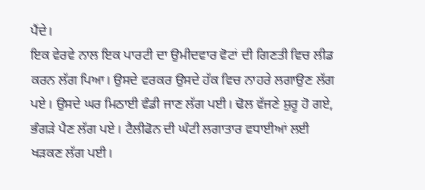ਪੈਂਦੇ।
ਇਕ ਵੇਰਵੇ ਨਾਲ ਇਕ ਪਾਰਟੀ ਦਾ ਉਮੀਦਵਾਰ ਵੋਟਾਂ ਦੀ ਗਿਣਤੀ ਵਿਚ ਲੀਡ ਕਰਨ ਲੱਗ ਪਿਆ। ਉਸਦੇ ਵਰਕਰ ਉਸਦੇ ਹੱਕ ਵਿਚ ਨਾਹਰੇ ਲਗਾਉਣ ਲੱਗ ਪਏ। ਉਸਦੇ ਘਰ ਮਿਠਾਈ ਵੰਡੀ ਜਾਣ ਲੱਗ ਪਈ। ਢੋਲ ਵੱਜਣੇ ਸ਼ੁਰੂ ਹੋ ਗਏ, ਭੰਗੜੇ ਪੈਣ ਲੱਗ ਪਏ। ਟੈਲੀਫੋਨ ਦੀ ਘੰਟੀ ਲਗਾਤਾਰ ਵਧਾਈਆਂ ਲਈ ਖੜਕਣ ਲੱਗ ਪਈ।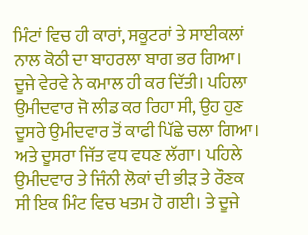ਮਿੰਟਾਂ ਵਿਚ ਹੀ ਕਾਰਾਂ, ਸਕੂਟਰਾਂ ਤੇ ਸਾਈਕਲਾਂ ਨਾਲ ਕੋਠੀ ਦਾ ਬਾਹਰਲਾ ਬਾਗ ਭਰ ਗਿਆ।
ਦੂਜੇ ਵੇਰਵੇ ਨੇ ਕਮਾਲ ਹੀ ਕਰ ਦਿੱਤੀ। ਪਹਿਲਾ ਉਮੀਦਵਾਰ ਜੋ ਲੀਡ ਕਰ ਰਿਹਾ ਸੀ, ਉਹ ਹੁਣ ਦੂਸਰੇ ਉਮੀਦਵਾਰ ਤੋਂ ਕਾਫੀ ਪਿੱਛੇ ਚਲਾ ਗਿਆ। ਅਤੇ ਦੂਸਰਾ ਜਿੱਤ ਵਧ ਵਧਣ ਲੱਗਾ। ਪਹਿਲੇ ਉਮੀਦਵਾਰ ਤੇ ਜਿੰਨੀ ਲੋਕਾਂ ਦੀ ਭੀੜ ਤੇ ਰੌਣਕ ਸੀ ਇਕ ਮਿੰਟ ਵਿਚ ਖਤਮ ਹੋ ਗਈ। ਤੇ ਦੂਜੇ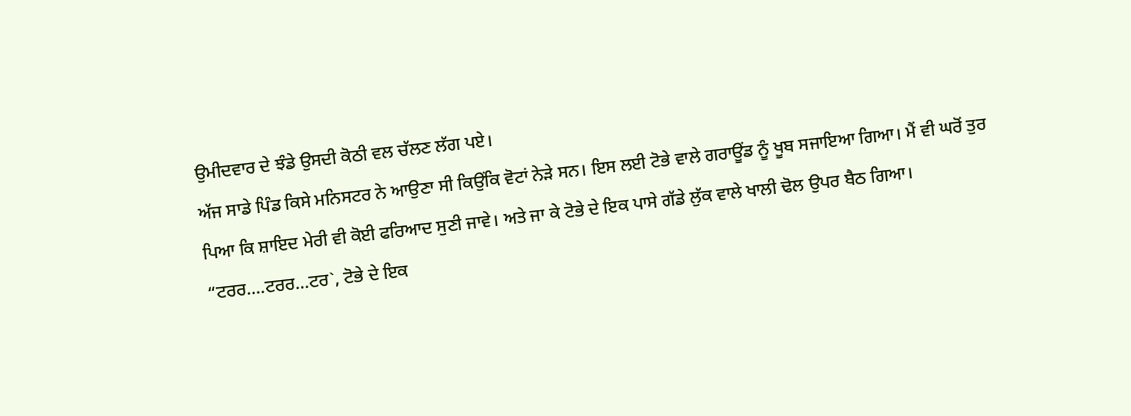ਉਮੀਦਵਾਰ ਦੇ ਝੰਡੇ ਉਸਦੀ ਕੋਠੀ ਵਲ ਚੱਲਣ ਲੱਗ ਪਏ।
ਅੱਜ ਸਾਡੇ ਪਿੰਡ ਕਿਸੇ ਮਨਿਸਟਰ ਨੇ ਆਉਣਾ ਸੀ ਕਿਉਂਕਿ ਵੋਟਾਂ ਨੇੜੇ ਸਨ। ਇਸ ਲਈ ਟੋਭੇ ਵਾਲੇ ਗਰਾਊਂਡ ਨੂੰ ਖੂਬ ਸਜਾਇਆ ਗਿਆ। ਮੈਂ ਵੀ ਘਰੋਂ ਤੁਰ ਪਿਆ ਕਿ ਸ਼ਾਇਦ ਮੇਰੀ ਵੀ ਕੋਈ ਫਰਿਆਦ ਸੁਣੀ ਜਾਵੇ। ਅਤੇ ਜਾ ਕੇ ਟੋਭੇ ਦੇ ਇਕ ਪਾਸੇ ਗੱਡੇ ਲੁੱਕ ਵਾਲੇ ਖਾਲੀ ਢੋਲ ਉਪਰ ਬੈਠ ਗਿਆ।
“ਟਰਰ….ਟਰਰ…ਟਰ`, ਟੋਭੇ ਦੇ ਇਕ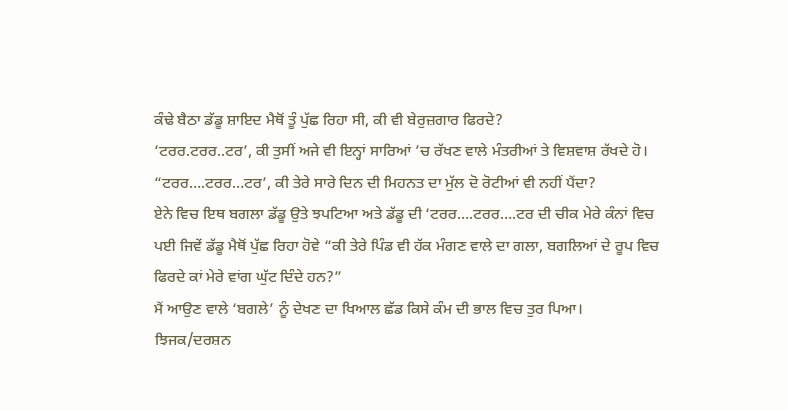ਕੰਢੇ ਬੈਠਾ ਡੱਡੂ ਸ਼ਾਇਦ ਮੈਥੋਂ ਤੂੰ ਪੁੱਛ ਰਿਹਾ ਸੀ, ਕੀ ਵੀ ਬੇਰੁਜ਼ਗਾਰ ਫਿਰਦੇ?
‘ਟਰਰ.ਟਰਰ..ਟਰ’, ਕੀ ਤੁਸੀਂ ਅਜੇ ਵੀ ਇਨ੍ਹਾਂ ਸਾਰਿਆਂ ’ਚ ਰੱਖਣ ਵਾਲੇ ਮੰਤਰੀਆਂ ਤੇ ਵਿਸ਼ਵਾਸ਼ ਰੱਖਦੇ ਹੋ।
“ਟਰਰ….ਟਰਰ…ਟਰ’, ਕੀ ਤੇਰੇ ਸਾਰੇ ਦਿਨ ਦੀ ਮਿਹਨਤ ਦਾ ਮੁੱਲ ਦੋ ਰੋਟੀਆਂ ਵੀ ਨਹੀਂ ਪੈਂਦਾ?
ਏਨੇ ਵਿਚ ਇਥ ਬਗਲਾ ਡੱਡੂ ਉਤੇ ਝਪਟਿਆ ਅਤੇ ਡੱਡੂ ਦੀ ‘ਟਰਰ….ਟਰਰ….ਟਰ ਦੀ ਚੀਕ ਮੇਰੇ ਕੰਨਾਂ ਵਿਚ ਪਈ ਜਿਵੇਂ ਡੱਡੂ ਮੈਥੋਂ ਪੁੱਛ ਰਿਹਾ ਹੋਵੇ “ਕੀ ਤੇਰੇ ਪਿੰਡ ਵੀ ਹੱਕ ਮੰਗਣ ਵਾਲੇ ਦਾ ਗਲਾ, ਬਗਲਿਆਂ ਦੇ ਰੂਪ ਵਿਚ ਫਿਰਦੇ ਕਾਂ ਮੇਰੇ ਵਾਂਗ ਘੁੱਟ ਦਿੰਦੇ ਹਨ?”
ਮੈਂ ਆਉਣ ਵਾਲੇ ‘ਬਗਲੇ’ ਨੂੰ ਦੇਖਣ ਦਾ ਖਿਆਲ ਛੱਡ ਕਿਸੇ ਕੰਮ ਦੀ ਭਾਲ ਵਿਚ ਤੁਰ ਪਿਆ।
ਝਿਜਕ/ਦਰਸ਼ਨ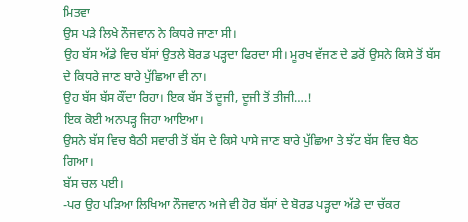ਮਿਤਵਾ
ਉਸ ਪੜੇ ਲਿਖੇ ਨੌਜਵਾਨ ਨੇ ਕਿਧਰੇ ਜਾਣਾ ਸੀ।
ਉਹ ਬੱਸ ਅੱਡੇ ਵਿਚ ਬੱਸਾਂ ਉਤਲੇ ਬੋਰਡ ਪੜ੍ਹਦਾ ਫਿਰਦਾ ਸੀ। ਮੂਰਖ ਵੱਜਣ ਦੇ ਡਰੋਂ ਉਸਨੇ ਕਿਸੇ ਤੋਂ ਬੱਸ ਦੇ ਕਿਧਰੇ ਜਾਣ ਬਾਰੇ ਪੁੱਛਿਆ ਵੀ ਨਾ।
ਉਹ ਬੱਸ ਬੱਸ ਕੌਂਦਾ ਰਿਹਾ। ਇਕ ਬੱਸ ਤੋਂ ਦੂਜੀ, ਦੂਜੀ ਤੋਂ ਤੀਜੀ….!
ਇਕ ਕੋਈ ਅਨਪੜ੍ਹ ਜਿਹਾ ਆਇਆ।
ਉਸਨੇ ਬੱਸ ਵਿਚ ਬੈਠੀ ਸਵਾਰੀ ਤੋਂ ਬੱਸ ਦੇ ਕਿਸੇ ਪਾਸੇ ਜਾਣ ਬਾਰੇ ਪੁੱਛਿਆ ਤੇ ਝੱਟ ਬੱਸ ਵਿਚ ਬੈਠ ਗਿਆ।
ਬੱਸ ਚਲ ਪਈ।
-ਪਰ ਉਹ ਪੜਿਆ ਲਿਖਿਆ ਨੌਜਵਾਨ ਅਜੇ ਵੀ ਹੋਰ ਬੱਸਾਂ ਦੇ ਬੋਰਡ ਪੜ੍ਹਦਾ ਅੱਡੇ ਦਾ ਚੱਕਰ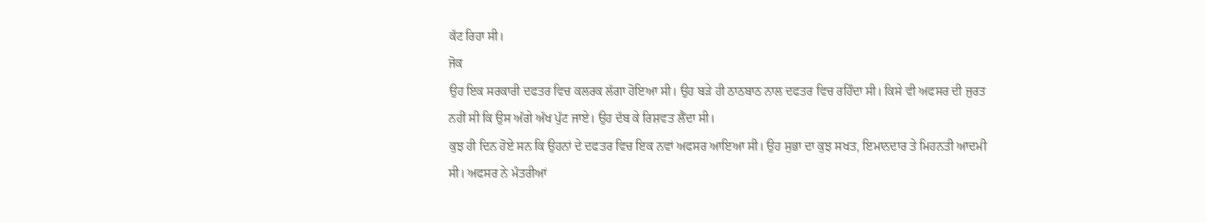ਕੱਟ ਰਿਹਾ ਸੀ।
ਜੋਕ
ਉਹ ਇਕ ਸਰਕਾਰੀ ਦਫਤਰ ਵਿਚ ਕਲਰਕ ਲੱਗਾ ਹੋਇਆ ਸੀ। ਉਹ ਬੜੇ ਹੀ ਠਾਠਬਾਠ ਨਾਲ ਦਫਤਰ ਵਿਚ ਰਹਿੰਦਾ ਸੀ। ਕਿਸੇ ਵੀ ਅਫਸਰ ਦੀ ਜੁਰਤ ਨਹੀਂ ਸੀ ਕਿ ਉਸ ਅੱਗੇ ਅੱਖ ਪੁੱਟ ਜਾਏ। ਉਹ ਦੱਬ ਕੇ ਰਿਸ਼ਵਤ ਲੈਂਦਾ ਸੀ।
ਕੁਝ ਹੀ ਦਿਨ ਹੋਏ ਸਨ ਕਿ ਉਹਨਾਂ ਦੇ ਦਫਤਰ ਵਿਚ ਇਕ ਨਵਾਂ ਅਫਸਰ ਆਇਆ ਸੀ। ਉਹ ਸੁਭਾ ਦਾ ਕੁਝ ਸਖਤ, ਇਮਾਨਦਾਰ ਤੇ ਮਿਹਨਤੀ ਆਦਮੀ ਸੀ। ਅਫਸਰ ਨੇ ਮੰਤਰੀਆਂ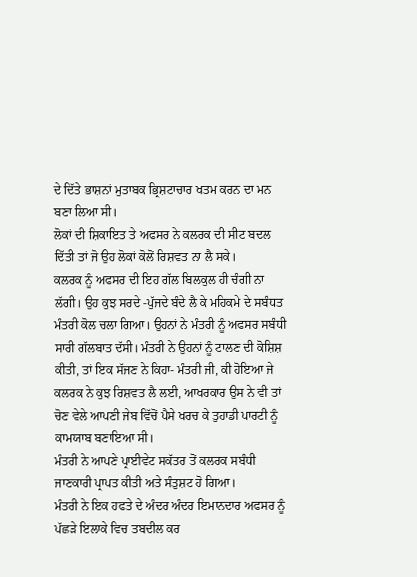ਦੇ ਦਿੱਤੇ ਭਾਸ਼ਨਾਂ ਮੁਤਾਬਕ ਭ੍ਰਿਸ਼ਟਾਚਾਰ ਖਤਮ ਕਰਨ ਦਾ ਮਨ ਬਣਾ ਲਿਆ ਸੀ।
ਲੋਕਾਂ ਦੀ ਸ਼ਿਕਾਇਤ ਤੇ ਅਫਸਰ ਨੇ ਕਲਰਕ ਦੀ ਸੀਟ ਬਦਲ ਦਿੱਤੀ ਤਾਂ ਜੋ ਉਹ ਲੋਕਾਂ ਕੋਲੋਂ ਰਿਸ਼ਵਤ ਨਾ ਲੈ ਸਕੇ।
ਕਲਰਕ ਨੂੰ ਅਫਸਰ ਦੀ ਇਹ ਗੱਲ ਬਿਲਕੁਲ ਹੀ ਚੰਗੀ ਨਾ ਲੱਗੀ। ਉਹ ਕੁਝ ਸਰਦੇ -ਪੁੱਜਦੇ ਬੰਦੇ ਲੈ ਕੇ ਮਹਿਕਮੇ ਦੇ ਸਬੰਧਤ ਮੰਤਰੀ ਕੋਲ ਚਲਾ ਗਿਆ। ਉਹਨਾਂ ਨੇ ਮੰਤਰੀ ਨੂੰ ਅਫਸਰ ਸਬੰਧੀ ਸਾਰੀ ਗੱਲਬਾਤ ਦੱਸੀ। ਮੰਤਰੀ ਨੇ ਉਹਨਾਂ ਨੂੰ ਟਾਲਣ ਦੀ ਕੋਸ਼ਿਸ਼ ਕੀਤੀ, ਤਾਂ ਇਕ ਸੱਜਣ ਨੇ ਕਿਹਾ- ਮੰਤਰੀ ਜੀ, ਕੀ ਹੋਇਆ ਜੇ ਕਲਰਕ ਨੇ ਕੁਝ ਰਿਸ਼ਵਤ ਲੈ ਲਈ, ਆਖਰਕਾਰ ਉਸ ਨੇ ਵੀ ਤਾਂ ਚੋਣ ਵੇਲੇ ਆਪਣੀ ਜੇਬ ਵਿੱਚੋਂ ਪੈਸੇ ਖਰਚ ਕੇ ਤੁਹਾਡੀ ਪਾਰਟੀ ਨੂੰ ਕਾਮਯਾਬ ਬਣਾਇਆ ਸੀ।
ਮੰਤਰੀ ਨੇ ਆਪਣੇ ਪ੍ਰਾਈਵੇਟ ਸਕੱਤਰ ਤੋਂ ਕਲਰਕ ਸਬੰਧੀ ਜਾਣਕਾਰੀ ਪ੍ਰਾਪਤ ਕੀਤੀ ਅਤੇ ਸੰਤੁਸ਼ਟ ਹੋ ਗਿਆ।
ਮੰਤਰੀ ਨੇ ਇਕ ਹਫਤੇ ਦੇ ਅੰਦਰ ਅੰਦਰ ਇਮਾਨਦਾਰ ਅਫਸਰ ਨੂੰ ਪੱਛੜੇ ਇਲਾਕੇ ਵਿਚ ਤਬਦੀਲ ਕਰ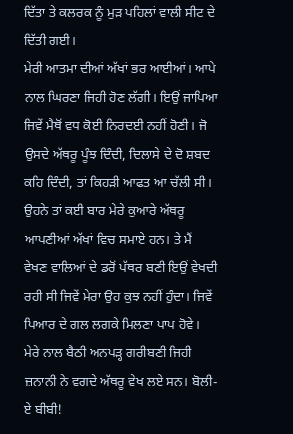ਦਿੱਤਾ ਤੇ ਕਲਰਕ ਨੂੰ ਮੁੜ ਪਹਿਲਾਂ ਵਾਲੀ ਸੀਟ ਦੇ ਦਿੱਤੀ ਗਈ।
ਮੇਰੀ ਆਤਮਾ ਦੀਆਂ ਅੱਖਾਂ ਭਰ ਆਈਆਂ। ਆਪੇ ਨਾਲ ਘਿਰਣਾ ਜਿਹੀ ਹੋਣ ਲੱਗੀ। ਇਉਂ ਜਾਪਿਆ ਜਿਵੇਂ ਮੈਥੋਂ ਵਧ ਕੋਈ ਨਿਰਦਈ ਨਹੀਂ ਹੋਣੀ। ਜੋ ਉਸਦੇ ਅੱਥਰੂ ਪੂੰਝ ਦਿੰਦੀ, ਦਿਲਾਸੇ ਦੇ ਦੋ ਸ਼ਬਦ ਕਹਿ ਦਿੰਦੀ, ਤਾਂ ਕਿਹੜੀ ਆਫਤ ਆ ਚੱਲੀ ਸੀ। ਉਹਨੇ ਤਾਂ ਕਈ ਬਾਰ ਮੇਰੇ ਕੁਆਰੇ ਅੱਥਰੂ ਆਪਣੀਆਂ ਅੱਖਾਂ ਵਿਚ ਸਮਾਏ ਹਨ। ਤੇ ਮੈਂ ਵੇਖਣ ਵਾਲਿਆਂ ਦੇ ਡਰੋਂ ਪੱਥਰ ਬਣੀ ਇਉਂ ਵੇਖਦੀ ਰਹੀ ਸੀ ਜਿਵੇਂ ਮੇਰਾ ਉਹ ਕੁਝ ਨਹੀਂ ਹੁੰਦਾ। ਜਿਵੇਂ ਪਿਆਰ ਦੇ ਗਲ ਲਗਕੇ ਮਿਲਣਾ ਪਾਪ ਹੋਵੇ।
ਮੇਰੇ ਨਾਲ ਬੈਠੀ ਅਨਪੜ੍ਹ ਗਰੀਬਣੀ ਜਿਹੀ ਜ਼ਨਾਨੀ ਨੇ ਵਗਦੇ ਅੱਥਰੂ ਵੇਖ ਲਏ ਸਨ। ਬੋਲੀ-ਏ ਬੀਬੀ!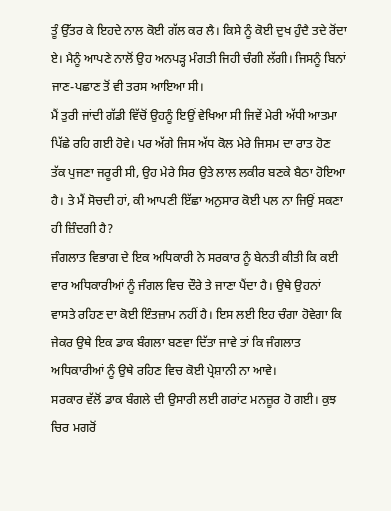ਤੂੰ ਉੱਤਰ ਕੇ ਇਹਦੇ ਨਾਲ ਕੋਈ ਗੱਲ ਕਰ ਲੈ। ਕਿਸੇ ਨੂੰ ਕੋਈ ਦੁਖ ਹੁੰਦੈ ਤਦੇ ਰੋਂਦਾ ਏ। ਮੈਨੂੰ ਆਪਣੇ ਨਾਲੋਂ ਉਹ ਅਨਪੜ੍ਹ ਮੰਗਤੀ ਜਿਹੀ ਚੰਗੀ ਲੱਗੀ। ਜਿਸਨੂੰ ਬਿਨਾਂ ਜਾਣ-ਪਛਾਣ ਤੋਂ ਵੀ ਤਰਸ ਆਇਆ ਸੀ।
ਮੈਂ ਤੁਰੀ ਜਾਂਦੀ ਗੱਡੀ ਵਿੱਚੋਂ ਉਹਨੂੰ ਇਉਂ ਵੇਖਿਆ ਸੀ ਜਿਵੇਂ ਮੇਰੀ ਅੱਧੀ ਆਤਮਾ ਪਿੱਛੇ ਰਹਿ ਗਈ ਹੋਵੇ। ਪਰ ਅੱਗੇ ਜਿਸ ਅੱਧ ਕੋਲ ਮੇਰੇ ਜਿਸਮ ਦਾ ਰਾਤ ਹੋਣ ਤੱਕ ਪੁਜਣਾ ਜਰੂਰੀ ਸੀ, ਉਹ ਮੇਰੇ ਸਿਰ ਉਤੇ ਲਾਲ ਲਕੀਰ ਬਣਕੇ ਬੈਠਾ ਹੋਇਆ ਹੈ। ਤੇ ਮੈਂ ਸੋਚਦੀ ਹਾਂ, ਕੀ ਆਪਣੀ ਇੱਛਾ ਅਨੁਸਾਰ ਕੋਈ ਪਲ ਨਾ ਜਿਉਂ ਸਕਣਾ ਹੀ ਜ਼ਿੰਦਗੀ ਹੈ?
ਜੰਗਲਾਤ ਵਿਭਾਗ ਦੇ ਇਕ ਅਧਿਕਾਰੀ ਨੇ ਸਰਕਾਰ ਨੂੰ ਬੇਨਤੀ ਕੀਤੀ ਕਿ ਕਈ ਵਾਰ ਅਧਿਕਾਰੀਆਂ ਨੂੰ ਜੰਗਲ ਵਿਚ ਦੌਰੇ ਤੇ ਜਾਣਾ ਪੈਂਦਾ ਹੈ। ਉਥੇ ਉਹਨਾਂ ਵਾਸਤੇ ਰਹਿਣ ਦਾ ਕੋਈ ਇੰਤਜ਼ਾਮ ਨਹੀਂ ਹੈ। ਇਸ ਲਈ ਇਹ ਚੰਗਾ ਹੋਵੇਗਾ ਕਿ ਜੇਕਰ ਉਥੇ ਇਕ ਡਾਕ ਬੰਗਲਾ ਬਣਵਾ ਦਿੱਤਾ ਜਾਵੇ ਤਾਂ ਕਿ ਜੰਗਲਾਤ ਅਧਿਕਾਰੀਆਂ ਨੂੰ ਉਥੇ ਰਹਿਣ ਵਿਚ ਕੋਈ ਪ੍ਰੇਸ਼ਾਨੀ ਨਾ ਆਵੇ।
ਸਰਕਾਰ ਵੱਲੋਂ ਡਾਕ ਬੰਗਲੇ ਦੀ ਉਸਾਰੀ ਲਈ ਗਰਾਂਟ ਮਨਜ਼ੂਰ ਹੋ ਗਈ। ਕੁਝ ਚਿਰ ਮਗਰੋਂ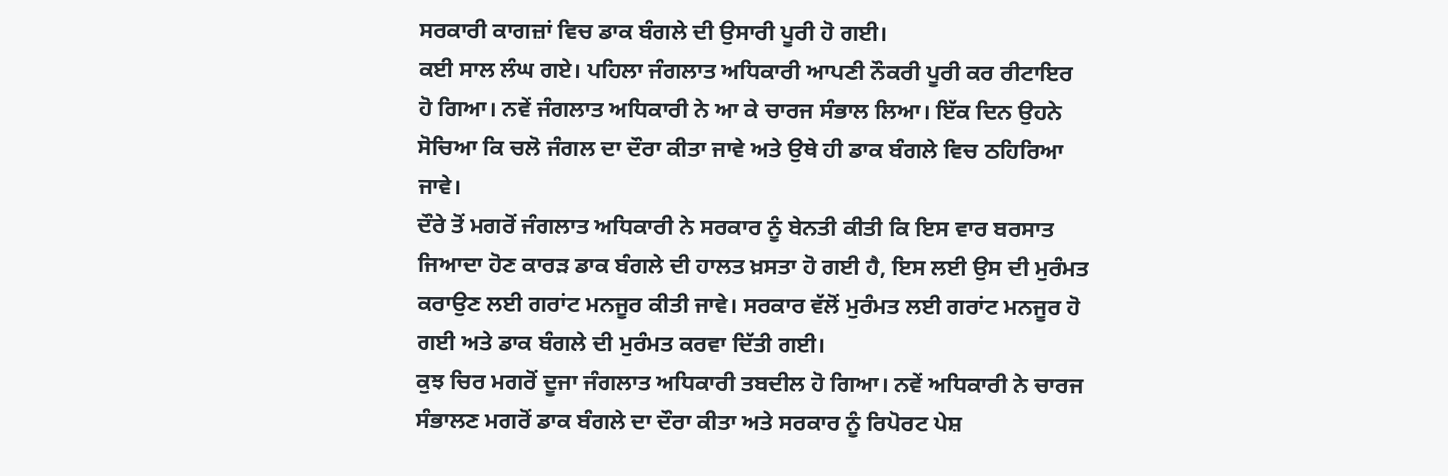ਸਰਕਾਰੀ ਕਾਗਜ਼ਾਂ ਵਿਚ ਡਾਕ ਬੰਗਲੇ ਦੀ ਉਸਾਰੀ ਪੂਰੀ ਹੋ ਗਈ।
ਕਈ ਸਾਲ ਲੰਘ ਗਏ। ਪਹਿਲਾ ਜੰਗਲਾਤ ਅਧਿਕਾਰੀ ਆਪਣੀ ਨੌਕਰੀ ਪੂਰੀ ਕਰ ਰੀਟਾਇਰ ਹੋ ਗਿਆ। ਨਵੇਂ ਜੰਗਲਾਤ ਅਧਿਕਾਰੀ ਨੇ ਆ ਕੇ ਚਾਰਜ ਸੰਭਾਲ ਲਿਆ। ਇੱਕ ਦਿਨ ਉਹਨੇ ਸੋਚਿਆ ਕਿ ਚਲੋ ਜੰਗਲ ਦਾ ਦੌਰਾ ਕੀਤਾ ਜਾਵੇ ਅਤੇ ਉਥੇ ਹੀ ਡਾਕ ਬੰਗਲੇ ਵਿਚ ਠਹਿਰਿਆ ਜਾਵੇ।
ਦੌਰੇ ਤੋਂ ਮਗਰੋਂ ਜੰਗਲਾਤ ਅਧਿਕਾਰੀ ਨੇ ਸਰਕਾਰ ਨੂੰ ਬੇਨਤੀ ਕੀਤੀ ਕਿ ਇਸ ਵਾਰ ਬਰਸਾਤ ਜਿਆਦਾ ਹੋਣ ਕਾਰੜ ਡਾਕ ਬੰਗਲੇ ਦੀ ਹਾਲਤ ਖ਼ਸਤਾ ਹੋ ਗਈ ਹੈ, ਇਸ ਲਈ ਉਸ ਦੀ ਮੁਰੰਮਤ ਕਰਾਉਣ ਲਈ ਗਰਾਂਟ ਮਨਜੂਰ ਕੀਤੀ ਜਾਵੇ। ਸਰਕਾਰ ਵੱਲੋਂ ਮੁਰੰਮਤ ਲਈ ਗਰਾਂਟ ਮਨਜੂਰ ਹੋ ਗਈ ਅਤੇ ਡਾਕ ਬੰਗਲੇ ਦੀ ਮੁਰੰਮਤ ਕਰਵਾ ਦਿੱਤੀ ਗਈ।
ਕੁਝ ਚਿਰ ਮਗਰੋਂ ਦੂਜਾ ਜੰਗਲਾਤ ਅਧਿਕਾਰੀ ਤਬਦੀਲ ਹੋ ਗਿਆ। ਨਵੇਂ ਅਧਿਕਾਰੀ ਨੇ ਚਾਰਜ ਸੰਭਾਲਣ ਮਗਰੋਂ ਡਾਕ ਬੰਗਲੇ ਦਾ ਦੌਰਾ ਕੀਤਾ ਅਤੇ ਸਰਕਾਰ ਨੂੰ ਰਿਪੋਰਟ ਪੇਸ਼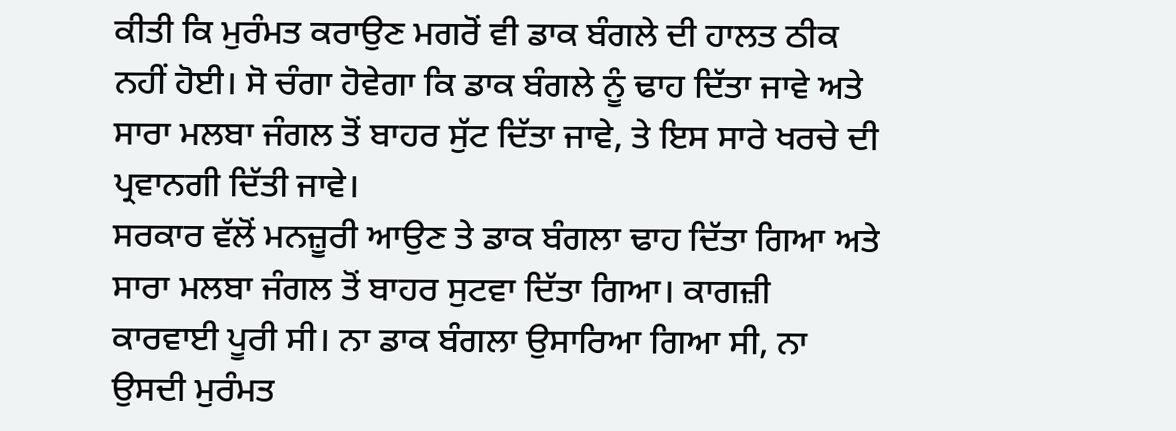ਕੀਤੀ ਕਿ ਮੁਰੰਮਤ ਕਰਾਉਣ ਮਗਰੋਂ ਵੀ ਡਾਕ ਬੰਗਲੇ ਦੀ ਹਾਲਤ ਠੀਕ ਨਹੀਂ ਹੋਈ। ਸੋ ਚੰਗਾ ਹੋਵੇਗਾ ਕਿ ਡਾਕ ਬੰਗਲੇ ਨੂੰ ਢਾਹ ਦਿੱਤਾ ਜਾਵੇ ਅਤੇ ਸਾਰਾ ਮਲਬਾ ਜੰਗਲ ਤੋਂ ਬਾਹਰ ਸੁੱਟ ਦਿੱਤਾ ਜਾਵੇ, ਤੇ ਇਸ ਸਾਰੇ ਖਰਚੇ ਦੀ ਪ੍ਰਵਾਨਗੀ ਦਿੱਤੀ ਜਾਵੇ।
ਸਰਕਾਰ ਵੱਲੋਂ ਮਨਜ਼ੂਰੀ ਆਉਣ ਤੇ ਡਾਕ ਬੰਗਲਾ ਢਾਹ ਦਿੱਤਾ ਗਿਆ ਅਤੇ ਸਾਰਾ ਮਲਬਾ ਜੰਗਲ ਤੋਂ ਬਾਹਰ ਸੁਟਵਾ ਦਿੱਤਾ ਗਿਆ। ਕਾਗਜ਼ੀ ਕਾਰਵਾਈ ਪੂਰੀ ਸੀ। ਨਾ ਡਾਕ ਬੰਗਲਾ ਉਸਾਰਿਆ ਗਿਆ ਸੀ, ਨਾ ਉਸਦੀ ਮੁਰੰਮਤ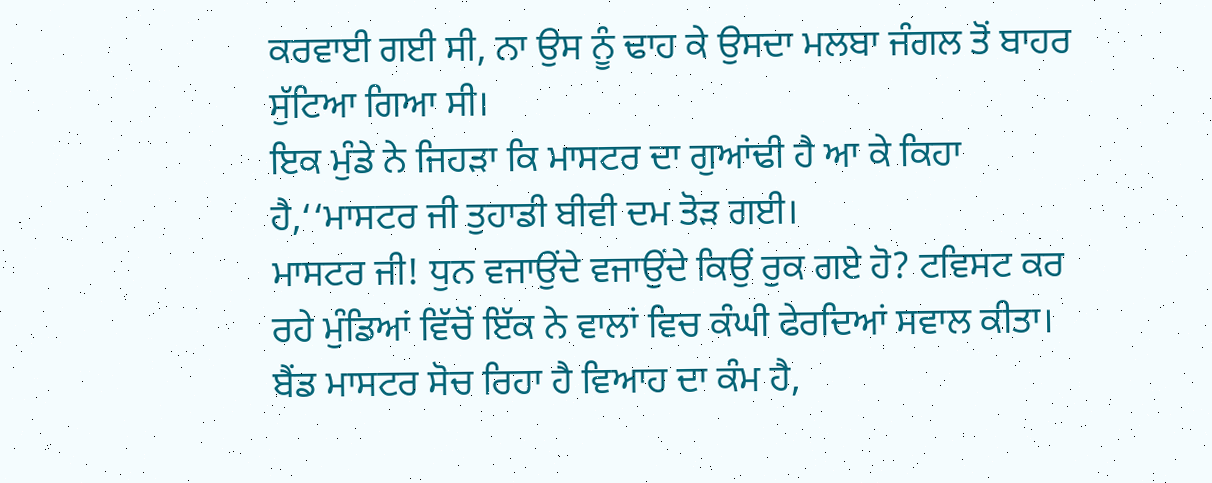ਕਰਵਾਈ ਗਈ ਸੀ, ਨਾ ਉਸ ਨੂੰ ਢਾਹ ਕੇ ਉਸਦਾ ਮਲਬਾ ਜੰਗਲ ਤੋਂ ਬਾਹਰ ਸੁੱਟਿਆ ਗਿਆ ਸੀ।
ਇਕ ਮੁੰਡੇ ਨੇ ਜਿਹੜਾ ਕਿ ਮਾਸਟਰ ਦਾ ਗੁਆਂਢੀ ਹੈ ਆ ਕੇ ਕਿਹਾ ਹੈ,‘‘ਮਾਸਟਰ ਜੀ ਤੁਹਾਡੀ ਬੀਵੀ ਦਮ ਤੋੜ ਗਈ।
ਮਾਸਟਰ ਜੀ! ਧੁਨ ਵਜਾਉਂਦੇ ਵਜਾਉਂਦੇ ਕਿਉਂ ਰੁਕ ਗਏ ਹੋ? ਟਵਿਸਟ ਕਰ ਰਹੇ ਮੁੰਡਿਆਂ ਵਿੱਚੋਂ ਇੱਕ ਨੇ ਵਾਲਾਂ ਵਿਚ ਕੰਘੀ ਫੇਰਦਿਆਂ ਸਵਾਲ ਕੀਤਾ।
ਬੈਂਡ ਮਾਸਟਰ ਸੋਚ ਰਿਹਾ ਹੈ ਵਿਆਹ ਦਾ ਕੰਮ ਹੈ,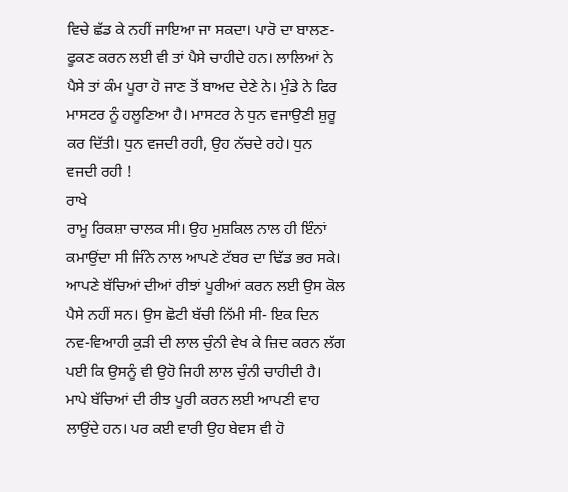ਵਿਚੇ ਛੱਡ ਕੇ ਨਹੀਂ ਜਾਇਆ ਜਾ ਸਕਦਾ। ਪਾਰੋ ਦਾ ਬਾਲਣ-ਫੂਕਣ ਕਰਨ ਲਈ ਵੀ ਤਾਂ ਪੈਸੇ ਚਾਹੀਦੇ ਹਨ। ਲਾਲਿਆਂ ਨੇ ਪੈਸੇ ਤਾਂ ਕੰਮ ਪੂਰਾ ਹੋ ਜਾਣ ਤੋਂ ਬਾਅਦ ਦੇਣੇ ਨੇ। ਮੁੰਡੇ ਨੇ ਫਿਰ ਮਾਸਟਰ ਨੂੰ ਹਲੂਣਿਆ ਹੈ। ਮਾਸਟਰ ਨੇ ਧੁਨ ਵਜਾਉਣੀ ਸ਼ੁਰੂ ਕਰ ਦਿੱਤੀ। ਧੁਨ ਵਜਦੀ ਰਹੀ, ਉਹ ਨੱਚਦੇ ਰਹੇ। ਧੁਨ ਵਜਦੀ ਰਹੀ !
ਰਾਖੇ
ਰਾਮੂ ਰਿਕਸ਼ਾ ਚਾਲਕ ਸੀ। ਉਹ ਮੁਸ਼ਕਿਲ ਨਾਲ ਹੀ ਇੰਨਾਂ ਕਮਾਉਂਦਾ ਸੀ ਜਿੰਨੇ ਨਾਲ ਆਪਣੇ ਟੱਬਰ ਦਾ ਢਿੱਡ ਭਰ ਸਕੇ।
ਆਪਣੇ ਬੱਚਿਆਂ ਦੀਆਂ ਰੀਝਾਂ ਪੂਰੀਆਂ ਕਰਨ ਲਈ ਉਸ ਕੋਲ ਪੈਸੇ ਨਹੀਂ ਸਨ। ਉਸ ਛੋਟੀ ਬੱਚੀ ਨਿੱਮੀ ਸੀ- ਇਕ ਦਿਨ ਨਵ-ਵਿਆਹੀ ਕੁੜੀ ਦੀ ਲਾਲ ਚੁੰਨੀ ਵੇਖ ਕੇ ਜ਼ਿਦ ਕਰਨ ਲੱਗ ਪਈ ਕਿ ਉਸਨੂੰ ਵੀ ਉਹੋ ਜਿਹੀ ਲਾਲ ਚੁੰਨੀ ਚਾਹੀਦੀ ਹੈ।
ਮਾਪੇ ਬੱਚਿਆਂ ਦੀ ਰੀਝ ਪੂਰੀ ਕਰਨ ਲਈ ਆਪਣੀ ਵਾਹ ਲਾਉਂਦੇ ਹਨ। ਪਰ ਕਈ ਵਾਰੀ ਉਹ ਬੇਵਸ ਵੀ ਹੋ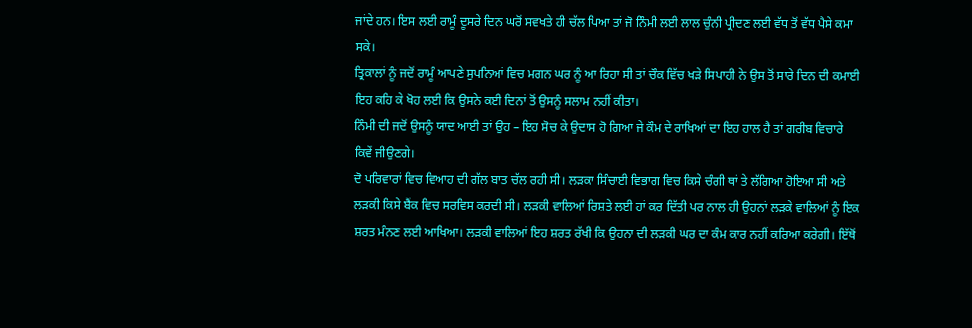ਜਾਂਦੇ ਹਨ। ਇਸ ਲਈ ਰਾਮੂੰ ਦੂਸਰੇ ਦਿਨ ਘਰੋਂ ਸਵਖਤੇ ਹੀ ਚੱਲ ਪਿਆ ਤਾਂ ਜੋ ਨਿੰਮੀ ਲਈ ਲਾਲ ਚੁੰਨੀ ਪ੍ਰੀਦਣ ਲਈ ਵੱਧ ਤੋਂ ਵੱਧ ਪੈਸੇ ਕਮਾ ਸਕੇ।
ਤ੍ਰਿਕਾਲਾਂ ਨੂੰ ਜਦੋਂ ਰਾਮੂੰ ਆਪਣੇ ਸੁਪਨਿਆਂ ਵਿਚ ਮਗਨ ਘਰ ਨੂੰ ਆ ਰਿਹਾ ਸੀ ਤਾਂ ਚੌਕ ਵਿੱਚ ਖੜੇ ਸਿਪਾਹੀ ਨੇ ਉਸ ਤੋਂ ਸਾਰੇ ਦਿਨ ਦੀ ਕਮਾਈ ਇਹ ਕਹਿ ਕੇ ਖੋਹ ਲਈ ਕਿ ਉਸਨੇ ਕਈ ਦਿਨਾਂ ਤੋਂ ਉਸਨੂੰ ਸਲਾਮ ਨਹੀਂ ਕੀਤਾ।
ਨਿੰਮੀ ਦੀ ਜਦੋਂ ਉਸਨੂੰ ਯਾਦ ਆਈ ਤਾਂ ਉਹ – ਇਹ ਸੋਚ ਕੇ ਉਦਾਸ ਹੋ ਗਿਆ ਜੇ ਕੌਮ ਦੇ ਰਾਖਿਆਂ ਦਾ ਇਹ ਹਾਲ ਹੈ ਤਾਂ ਗਰੀਬ ਵਿਚਾਰੇ ਕਿਵੇਂ ਜੀਉਣਗੇ।
ਦੋ ਪਰਿਵਾਰਾਂ ਵਿਚ ਵਿਆਹ ਦੀ ਗੱਲ ਬਾਤ ਚੱਲ ਰਹੀ ਸੀ। ਲੜਕਾ ਸਿੰਚਾਈ ਵਿਭਾਗ ਵਿਚ ਕਿਸੇ ਚੰਗੀ ਥਾਂ ਤੇ ਲੱਗਿਆ ਹੋਇਆ ਸੀ ਅਤੇ ਲੜਕੀ ਕਿਸੇ ਬੈਂਕ ਵਿਚ ਸਰਵਿਸ ਕਰਦੀ ਸੀ। ਲੜਕੀ ਵਾਲਿਆਂ ਰਿਸ਼ਤੇ ਲਈ ਹਾਂ ਕਰ ਦਿੱਤੀ ਪਰ ਨਾਲ ਹੀ ਉਹਨਾਂ ਲੜਕੇ ਵਾਲਿਆਂ ਨੂੰ ਇਕ ਸ਼ਰਤ ਮੰਨਣ ਲਈ ਆਖਿਆ। ਲੜਕੀ ਵਾਲਿਆਂ ਇਹ ਸ਼ਰਤ ਰੱਖੀ ਕਿ ਉਹਨਾ ਦੀ ਲੜਕੀ ਘਰ ਦਾ ਕੰਮ ਕਾਰ ਨਹੀਂ ਕਰਿਆ ਕਰੇਗੀ। ਇੱਥੋਂ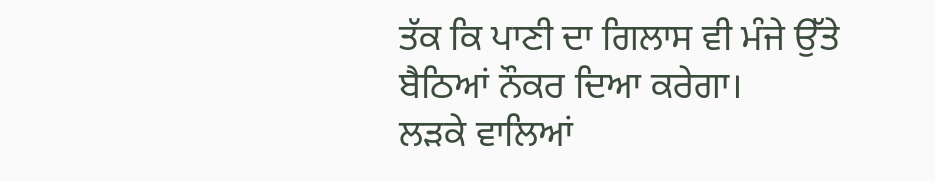ਤੱਕ ਕਿ ਪਾਣੀ ਦਾ ਗਿਲਾਸ ਵੀ ਮੰਜੇ ਉੱਤੇ ਬੈਠਿਆਂ ਨੌਕਰ ਦਿਆ ਕਰੇਗਾ।
ਲੜਕੇ ਵਾਲਿਆਂ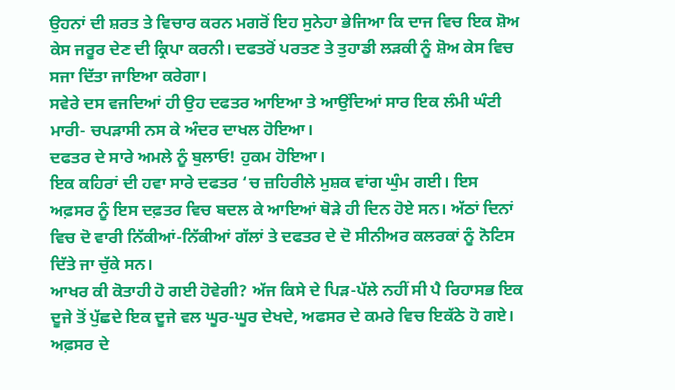ਉਹਨਾਂ ਦੀ ਸ਼ਰਤ ਤੇ ਵਿਚਾਰ ਕਰਨ ਮਗਰੋਂ ਇਹ ਸੁਨੇਹਾ ਭੇਜਿਆ ਕਿ ਦਾਜ ਵਿਚ ਇਕ ਸ਼ੋਅ ਕੇਸ ਜਰੂਰ ਦੇਣ ਦੀ ਕ੍ਰਿਪਾ ਕਰਨੀ। ਦਫਤਰੋਂ ਪਰਤਣ ਤੇ ਤੁਹਾਡੀ ਲੜਕੀ ਨੂੰ ਸ਼ੋਅ ਕੇਸ ਵਿਚ ਸਜਾ ਦਿੱਤਾ ਜਾਇਆ ਕਰੇਗਾ।
ਸਵੇਰੇ ਦਸ ਵਜਦਿਆਂ ਹੀ ਉਹ ਦਫਤਰ ਆਇਆ ਤੇ ਆਉਂਦਿਆਂ ਸਾਰ ਇਕ ਲੰਮੀ ਘੰਟੀ ਮਾਰੀ- ਚਪੜਾਸੀ ਨਸ ਕੇ ਅੰਦਰ ਦਾਖਲ ਹੋਇਆ।
ਦਫਤਰ ਦੇ ਸਾਰੇ ਅਮਲੇ ਨੂੰ ਬੁਲਾਓ! ਹੁਕਮ ਹੋਇਆ।
ਇਕ ਕਹਿਰਾਂ ਦੀ ਹਵਾ ਸਾਰੇ ਦਫਤਰ ‘ਚ ਜ਼ਹਿਰੀਲੇ ਮੁਸ਼ਕ ਵਾਂਗ ਘੁੰਮ ਗਈ। ਇਸ ਅਫ਼ਸਰ ਨੂੰ ਇਸ ਦਫ਼ਤਰ ਵਿਚ ਬਦਲ ਕੇ ਆਇਆਂ ਥੋੜੇ ਹੀ ਦਿਨ ਹੋਏ ਸਨ। ਅੱਠਾਂ ਦਿਨਾਂ ਵਿਚ ਦੋ ਵਾਰੀ ਨਿੱਕੀਆਂ-ਨਿੱਕੀਆਂ ਗੱਲਾਂ ਤੇ ਦਫਤਰ ਦੇ ਦੋ ਸੀਨੀਅਰ ਕਲਰਕਾਂ ਨੂੰ ਨੋਟਿਸ ਦਿੱਤੇ ਜਾ ਚੁੱਕੇ ਸਨ।
ਆਖਰ ਕੀ ਕੋਤਾਹੀ ਹੋ ਗਈ ਹੋਵੇਗੀ? ਅੱਜ ਕਿਸੇ ਦੇ ਪਿੜ-ਪੱਲੇ ਨਹੀਂ ਸੀ ਪੈ ਰਿਹਾਸਭ ਇਕ ਦੂਜੇ ਤੋਂ ਪੁੱਛਦੇ ਇਕ ਦੂਜੇ ਵਲ ਘੂਰ-ਘੂਰ ਦੇਖਦੇ, ਅਫਸਰ ਦੇ ਕਮਰੇ ਵਿਚ ਇਕੱਠੇ ਹੋ ਗਏ।
ਅਫ਼ਸਰ ਦੇ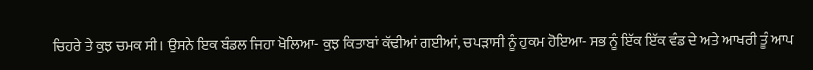ਚਿਹਰੇ ਤੇ ਕੁਝ ਚਮਕ ਸੀ। ਉਸਨੇ ਇਕ ਬੰਡਲ ਜਿਹਾ ਖੋਲਿਆ- ਕੁਝ ਕਿਤਾਬਾਂ ਕੱਢੀਆਂ ਗਈਆਂ, ਚਪੜਾਸੀ ਨੂੰ ਹੁਕਮ ਹੋਇਆ- ਸਭ ਨੂੰ ਇੱਕ ਇੱਕ ਵੰਡ ਦੇ ਅਤੇ ਆਖਰੀ ਤੂੰ ਆਪ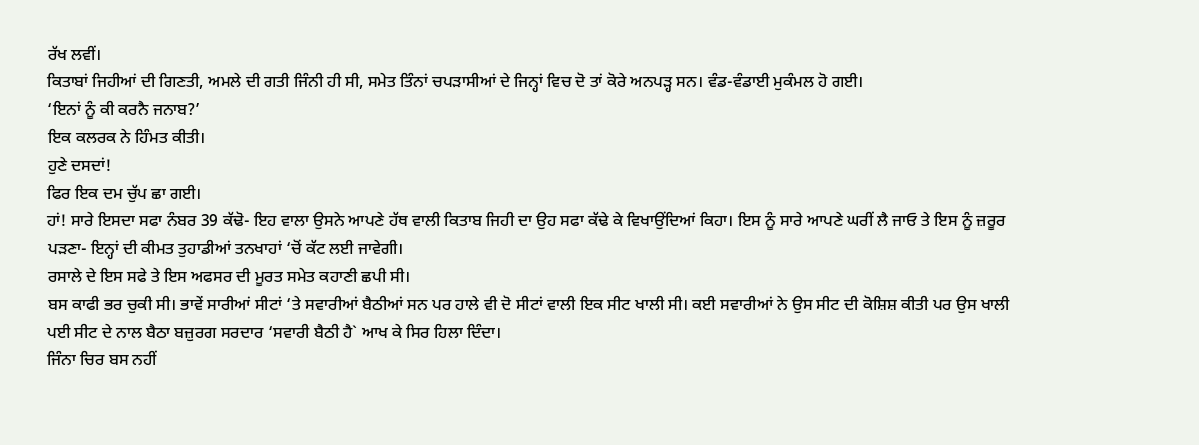ਰੱਖ ਲਵੀਂ।
ਕਿਤਾਬਾਂ ਜਿਹੀਆਂ ਦੀ ਗਿਣਤੀ, ਅਮਲੇ ਦੀ ਗਤੀ ਜਿੰਨੀ ਹੀ ਸੀ, ਸਮੇਤ ਤਿੰਨਾਂ ਚਪੜਾਸੀਆਂ ਦੇ ਜਿਨ੍ਹਾਂ ਵਿਚ ਦੋ ਤਾਂ ਕੋਰੇ ਅਨਪੜ੍ਹ ਸਨ। ਵੰਡ-ਵੰਡਾਈ ਮੁਕੰਮਲ ਹੋ ਗਈ।
‘ਇਨਾਂ ਨੂੰ ਕੀ ਕਰਨੈ ਜਨਾਬ?’
ਇਕ ਕਲਰਕ ਨੇ ਹਿੰਮਤ ਕੀਤੀ।
ਹੁਣੇ ਦਸਦਾਂ!
ਫਿਰ ਇਕ ਦਮ ਚੁੱਪ ਛਾ ਗਈ।
ਹਾਂ! ਸਾਰੇ ਇਸਦਾ ਸਫਾ ਨੰਬਰ 39 ਕੱਢੋ- ਇਹ ਵਾਲਾ ਉਸਨੇ ਆਪਣੇ ਹੱਥ ਵਾਲੀ ਕਿਤਾਬ ਜਿਹੀ ਦਾ ਉਹ ਸਫਾ ਕੱਢੇ ਕੇ ਵਿਖਾਉਂਦਿਆਂ ਕਿਹਾ। ਇਸ ਨੂੰ ਸਾਰੇ ਆਪਣੇ ਘਰੀਂ ਲੈ ਜਾਓ ਤੇ ਇਸ ਨੂੰ ਜ਼ਰੂਰ ਪੜਣਾ- ਇਨ੍ਹਾਂ ਦੀ ਕੀਮਤ ਤੁਹਾਡੀਆਂ ਤਨਖਾਹਾਂ ‘ਚੋਂ ਕੱਟ ਲਈ ਜਾਵੇਗੀ।
ਰਸਾਲੇ ਦੇ ਇਸ ਸਫੇ ਤੇ ਇਸ ਅਫਸਰ ਦੀ ਮੂਰਤ ਸਮੇਤ ਕਹਾਣੀ ਛਪੀ ਸੀ।
ਬਸ ਕਾਫੀ ਭਰ ਚੁਕੀ ਸੀ। ਭਾਵੇਂ ਸਾਰੀਆਂ ਸੀਟਾਂ ‘ਤੇ ਸਵਾਰੀਆਂ ਬੈਠੀਆਂ ਸਨ ਪਰ ਹਾਲੇ ਵੀ ਦੋ ਸੀਟਾਂ ਵਾਲੀ ਇਕ ਸੀਟ ਖਾਲੀ ਸੀ। ਕਈ ਸਵਾਰੀਆਂ ਨੇ ਉਸ ਸੀਟ ਦੀ ਕੋਸ਼ਿਸ਼ ਕੀਤੀ ਪਰ ਉਸ ਖਾਲੀ ਪਈ ਸੀਟ ਦੇ ਨਾਲ ਬੈਠਾ ਬਜ਼ੁਰਗ ਸਰਦਾਰ ‘ਸਵਾਰੀ ਬੈਠੀ ਹੈ` ਆਖ ਕੇ ਸਿਰ ਹਿਲਾ ਦਿੰਦਾ।
ਜਿੰਨਾ ਚਿਰ ਬਸ ਨਹੀਂ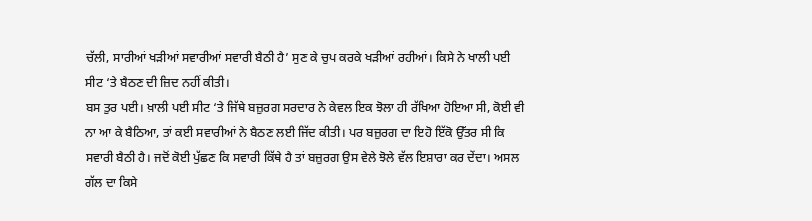ਚੱਲੀ, ਸਾਰੀਆਂ ਖੜੀਆਂ ਸਵਾਰੀਆਂ ਸਵਾਰੀ ਬੈਠੀ ਹੈ’ ਸੁਣ ਕੇ ਚੁਪ ਕਰਕੇ ਖੜੀਆਂ ਰਹੀਆਂ। ਕਿਸੇ ਨੇ ਖਾਲੀ ਪਈ ਸੀਟ ‘ਤੇ ਬੈਠਣ ਦੀ ਜ਼ਿਦ ਨਹੀਂ ਕੀਤੀ।
ਬਸ ਤੁਰ ਪਈ। ਖ਼ਾਲੀ ਪਈ ਸੀਟ ‘ਤੇ ਜਿੱਥੇ ਬਜ਼ੁਰਗ ਸਰਦਾਰ ਨੇ ਕੇਵਲ ਇਕ ਝੋਲਾ ਹੀ ਰੱਖਿਆ ਹੋਇਆ ਸੀ, ਕੋਈ ਵੀ ਨਾ ਆ ਕੇ ਬੈਠਿਆ, ਤਾਂ ਕਈ ਸਵਾਰੀਆਂ ਨੇ ਬੈਠਣ ਲਈ ਜਿੱਦ ਕੀਤੀ। ਪਰ ਬਜ਼ੁਰਗ ਦਾ ਇਹੋ ਇੱਕੋ ਉੱਤਰ ਸੀ ਕਿ ਸਵਾਰੀ ਬੈਠੀ ਹੈ। ਜਦੋਂ ਕੋਈ ਪੁੱਛਣ ਕਿ ਸਵਾਰੀ ਕਿੱਥੇ ਹੈ ਤਾਂ ਬਜ਼ੁਰਗ ਉਸ ਵੇਲੇ ਝੋਲੇ ਵੱਲ ਇਸ਼ਾਰਾ ਕਰ ਦੇਂਦਾ। ਅਸਲ ਗੱਲ ਦਾ ਕਿਸੇ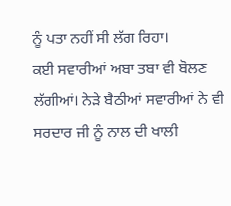ਨੂੰ ਪਤਾ ਨਹੀਂ ਸੀ ਲੱਗ ਰਿਹਾ।
ਕਈ ਸਵਾਰੀਆਂ ਅਬਾ ਤਬਾ ਵੀ ਬੋਲਣ ਲੱਗੀਆਂ। ਨੇੜੇ ਬੈਠੀਆਂ ਸਵਾਰੀਆਂ ਨੇ ਵੀ ਸਰਦਾਰ ਜੀ ਨੂੰ ਨਾਲ ਦੀ ਖਾਲੀ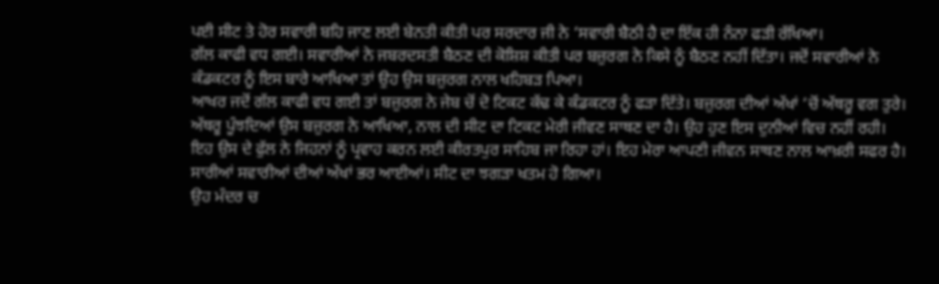ਪਈ ਸੀਟ ਤੇ ਹੋਰ ਸਵਾਰੀ ਬਹਿ ਜਾਣ ਲਈ ਬੇਨਤੀ ਕੀਤੀ ਪਰ ਸਰਦਾਰ ਜੀ ਨੇ ‘ਸਵਾਰੀ ਬੈਠੀ ਹੈ ਦਾ ਇੱਕ ਹੀ ਨੰਨਾ ਫੜੀ ਰੱਖਿਆ।
ਗੱਲ ਕਾਫੀ ਵਧ ਗਈ। ਸਵਾਰੀਆਂ ਨੇ ਜਬਰਦਸਤੀ ਬੈਠਣ ਦੀ ਕੋਸ਼ਿਸ਼ ਕੀਤੀ ਪਰ ਬਜ਼ੁਰਗ ਨੇ ਕਿਸੇ ਨੂੰ ਬੈਠਣ ਨਹੀਂ ਦਿੱਤਾ। ਜਦੋਂ ਸਵਾਰੀਆਂ ਨੇ ਕੰਡਕਟਰ ਨੂੰ ਇਸ ਬਾਰੇ ਆਖਿਆ ਤਾਂ ਉਹ ਉਸ ਬਜ਼ੁਰਗ ਨਾਲ ਖਹਿਬੜ ਪਿਆ।
ਆਖਰ ਜਦੋਂ ਗੱਲ ਕਾਫੀ ਵਧ ਗਈ ਤਾਂ ਬਜ਼ੁਰਗ ਨੇ ਜੇਬ ਚੋਂ ਦੋ ਟਿਕਟ ਕੱਢ ਕੇ ਕੰਡਕਟਰ ਨੂੰ ਫੜਾ ਦਿੱਤੇ। ਬਜ਼ੁਰਗ ਦੀਆਂ ਅੱਖਾਂ ‘ਚੋਂ ਅੱਥਰੂ ਵਗ ਤੁਰੇ। ਅੱਥਰੂ ਪੂੰਝਦਿਆਂ ਉਸ ਬਜ਼ੁਰਗ ਨੇ ਆਖਿਆ, ਨਾਲ ਦੀ ਸੀਟ ਦਾ ਟਿਕਟ ਮੇਰੀ ਜੀਵਣ ਸਾਥਣ ਦਾ ਹੈ। ਉਹ ਹੁਣ ਇਸ ਦੁਨੀਆਂ ਵਿਚ ਨਹੀਂ ਰਹੀ। ਇਹ ਉਸ ਦੇ ਫੁੱਲ ਨੇ ਜਿਹਨਾਂ ਨੂੰ ਪ੍ਰਵਾਹ ਕਰਨ ਲਈ ਕੀਰਤਪੁਰ ਸਾਹਿਬ ਜਾ ਰਿਹਾ ਹਾਂ। ਇਹ ਮੇਰਾ ਆਪਣੀ ਜੀਵਨ ਸਾਥਣ ਨਾਲ ਆਖ਼ਰੀ ਸਫਰ ਹੈ।
ਸਾਰੀਆਂ ਸਵਾਰੀਆਂ ਦੀਆਂ ਅੱਖਾਂ ਭਰ ਆਈਆਂ। ਸੀਟ ਦਾ ਝਗੜਾ ਖਤਮ ਹੋ ਗਿਆ।
ਉਹ ਮੰਦਰ ਚ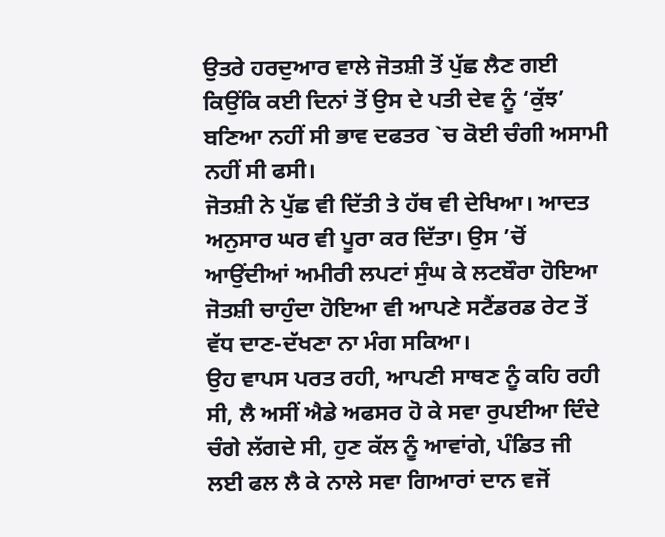ਉਤਰੇ ਹਰਦੁਆਰ ਵਾਲੇ ਜੋਤਸ਼ੀ ਤੋਂ ਪੁੱਛ ਲੈਣ ਗਈ ਕਿਉਂਕਿ ਕਈ ਦਿਨਾਂ ਤੋਂ ਉਸ ਦੇ ਪਤੀ ਦੇਵ ਨੂੰ ‘ਕੁੱਝ’ ਬਣਿਆ ਨਹੀਂ ਸੀ ਭਾਵ ਦਫਤਰ `ਚ ਕੋਈ ਚੰਗੀ ਅਸਾਮੀ ਨਹੀਂ ਸੀ ਫਸੀ।
ਜੋਤਸ਼ੀ ਨੇ ਪੁੱਛ ਵੀ ਦਿੱਤੀ ਤੇ ਹੱਥ ਵੀ ਦੇਖਿਆ। ਆਦਤ ਅਨੁਸਾਰ ਘਰ ਵੀ ਪੂਰਾ ਕਰ ਦਿੱਤਾ। ਉਸ ’ਚੋਂ ਆਉਂਦੀਆਂ ਅਮੀਰੀ ਲਪਟਾਂ ਸੁੰਘ ਕੇ ਲਟਬੌਰਾ ਹੋਇਆ ਜੋਤਸ਼ੀ ਚਾਹੁੰਦਾ ਹੋਇਆ ਵੀ ਆਪਣੇ ਸਟੈਂਡਰਡ ਰੇਟ ਤੋਂ ਵੱਧ ਦਾਣ-ਦੱਖਣਾ ਨਾ ਮੰਗ ਸਕਿਆ।
ਉਹ ਵਾਪਸ ਪਰਤ ਰਹੀ, ਆਪਣੀ ਸਾਥਣ ਨੂੰ ਕਹਿ ਰਹੀ ਸੀ, ਲੈ ਅਸੀਂ ਐਡੇ ਅਫਸਰ ਹੋ ਕੇ ਸਵਾ ਰੁਪਈਆ ਦਿੰਦੇ ਚੰਗੇ ਲੱਗਦੇ ਸੀ, ਹੁਣ ਕੱਲ ਨੂੰ ਆਵਾਂਗੇ, ਪੰਡਿਤ ਜੀ ਲਈ ਫਲ ਲੈ ਕੇ ਨਾਲੇ ਸਵਾ ਗਿਆਰਾਂ ਦਾਨ ਵਜੋਂ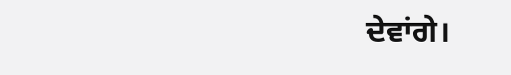ਦੇਵਾਂਗੇ।